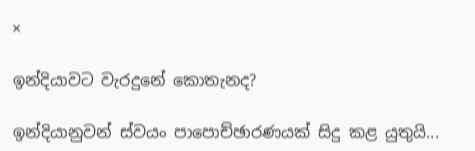×

ඉන්දියාවට වැරදුනේ කොතැනද?

ඉන්දියානුවන් ස්වයං පාපොච්ඡාරණයක් සිදු කළ යුතුයි...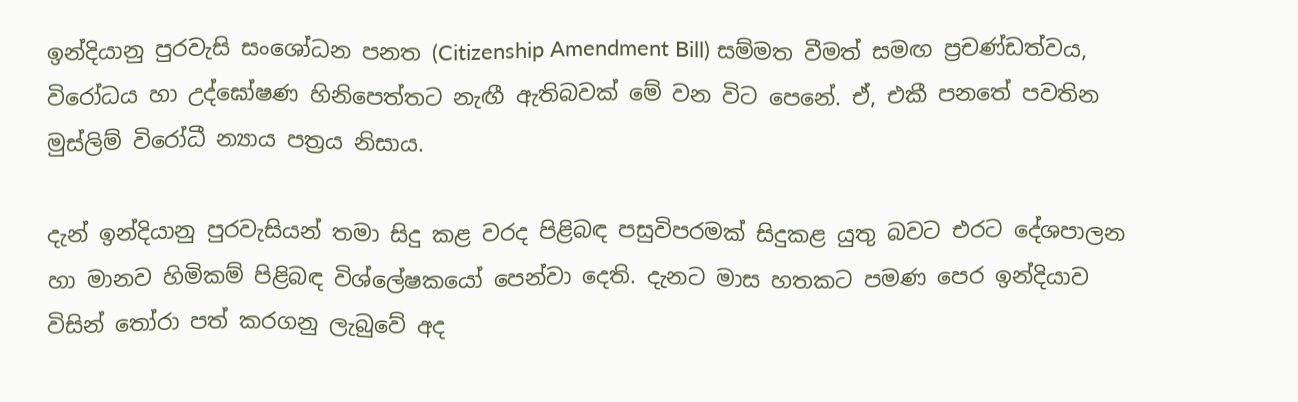ඉන්දියානු පුරවැසි සංශෝධන පනත (Citizenship Amendment Bill) සම්මත වීමත් සමඟ ප්‍රචණ්ඩත්වය, විරෝධය හා උද්ඝෝෂණ හිනිපෙත්තට නැඟී ඇතිබවක් මේ වන විට පෙනේ. ඒ, එකී පනතේ පවතින මුස්ලිම් විරෝධී න්‍යාය පත්‍රය නිසාය.

දැන් ඉන්දියානු පුරවැසියන් තමා සිදු කළ වරද පිළිබඳ පසුවිපරමක් සිදුකළ යුතු බවට එරට දේශපාලන හා මානව හිමිකම් පිළිබඳ විශ්ලේෂකයෝ පෙන්වා දෙති. දැනට මාස හතකට පමණ පෙර ඉන්දියාව විසින් තෝරා පත් කරගනු ලැබුවේ අද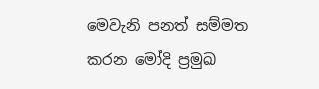මෙවැනි පනත් සම්මත කරන මෝදි ප්‍රමුඛ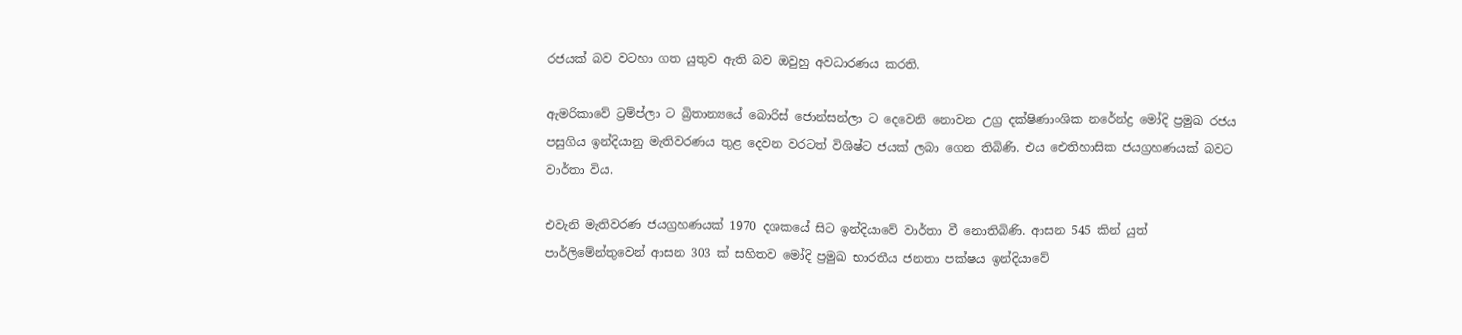රජයක් බව වටහා ගත යුතුව ඇති බව ඔවුහු අවධාරණය කරති.

ඇමරිකාවේ ට්‍රම්ප්ලා ට බ්‍රිතාන්‍යයේ බොරිස් ජොන්සන්ලා ට දෙවෙනි නොවන උග්‍ර දක්ෂිණාංශික නරේන්ද්‍ර මෝදි ප්‍රමුඛ රජය පසුගිය ඉන්දියානු මැතිවරණය තුළ දෙවන වරටත් විශිෂ්ට ජයක් ලබා ගෙන තිබිණි. එය ඓතිහාසික ජයග්‍රහණයක් බවට වාර්තා විය.

එවැනි මැතිවරණ ජයග්‍රහණයක් 1970 දශකයේ සිට ඉන්දියාවේ වාර්තා වී නොතිබිණි. ආසන 545 කින් යුත් පාර්ලිමේන්තුවෙන් ආසන 303 ක් සහිතව මෝදි ප්‍රමුඛ භාරතීය ජනතා පක්ෂය ඉන්දියාවේ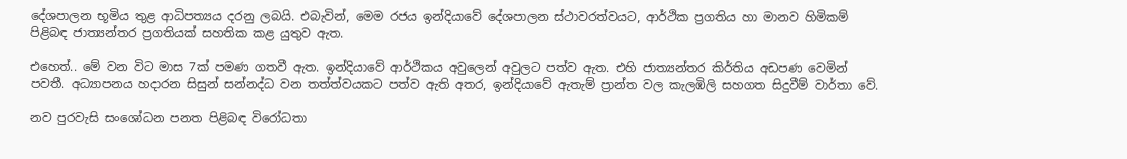දේශපාලන භූමිය තුළ ආධිපත්‍යය දරනු ලබයි. එබැවින්, මෙම රජය ඉන්දියාවේ දේශපාලන ස්ථාවරත්වයට, ආර්ථික ප්‍රගතිය හා මානව හිමිකම් පිළිබඳ ජාත්‍යන්තර ප්‍රගතියක් සහතික කළ යුතුව ඇත.

එහෙත්.. මේ වන විට මාස 7ක් පමණ ගතවී ඇත. ඉන්දියාවේ ආර්ථිකය අවුලෙන් අවුලට පත්ව ඇත. එහි ජාත්‍යන්තර කිර්තිය අඩපණ වෙමින් පවතී. අධ්‍යාපනය හදාරන සිසුන් සන්නද්ධ වන තත්ත්වයකට පත්ව ඇති අතර, ඉන්දියාවේ ඇතැම් ප්‍රාන්ත වල කැලඹිලි සහගත සිදුවීම් වාර්තා වේ.

නව පුරවැසි සංශෝධන පනත පිළිබඳ විරෝධතා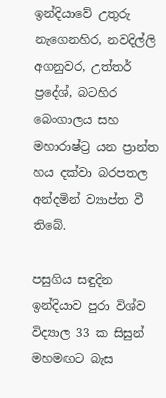ඉන්දියාවේ උතුරු නැගෙනහිර, නවදිල්ලි අගනුවර, උත්තර් ප්‍රදේශ්, බටහිර බෙංගාලය සහ මහාරාෂ්ට්‍ර යන ප්‍රාන්ත හය දක්වා බරපතල අන්දමින් ව්‍යාප්ත වී තිබේ.

පසුගිය සඳුදින ඉන්දියාව පුරා විශ්ව විද්‍යාල 33 ක සිසුන් මහමඟට බැස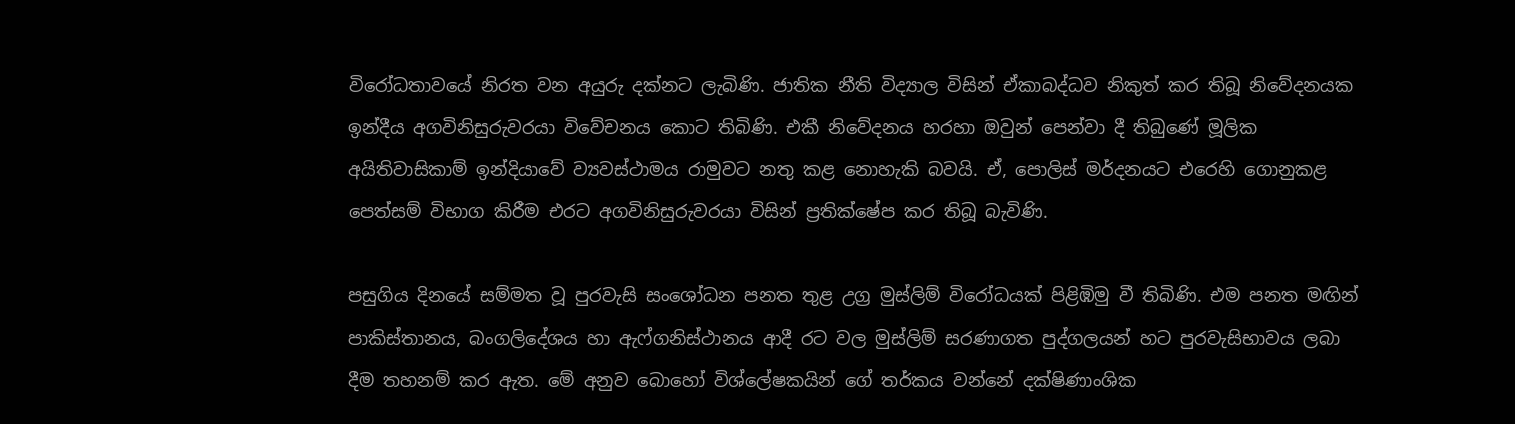විරෝධතාවයේ නිරත වන අයුරු දක්නට ලැබිණි. ජාතික නීති විද්‍යාල විසින් ඒකාබද්ධව නිකුත් කර තිබූ නිවේදනයක ඉන්දීය අගවිනිසුරුවරයා විවේචනය කොට තිබිණි. එකී නිවේදනය හරහා ඔවුන් පෙන්වා දී තිබුණේ මූලික අයිතිවාසිකාම් ඉන්දියාවේ ව්‍යවස්ථාමය රාමුවට නතු කළ නොහැකි බවයි. ඒ, පොලිස් මර්දනයට එරෙහි ගොනුකළ පෙත්සම් විභාග කිරීම එරට අගවිනිසුරුවරයා විසින් ප්‍රතික්ෂේප කර තිබූ බැවිණි.

පසුගිය දිනයේ සම්මත වූ පුරවැසි සංශෝධන පනත තුළ උග්‍ර මුස්ලිම් විරෝධයක් පිළිඹිමු වී තිබිණි. එම පනත මඟින් පාකිස්තානය, බංගලිදේශය හා ඇෆ්ගනිස්ථානය ආදී රට වල මුස්ලිම් සරණාගත පුද්ගලයන් හට පුරවැසිභාවය ලබා දීම තහනම් කර ඇත. මේ අනුව බොහෝ විශ්ලේෂකයින් ගේ තර්කය වන්නේ දක්ෂිණාංශික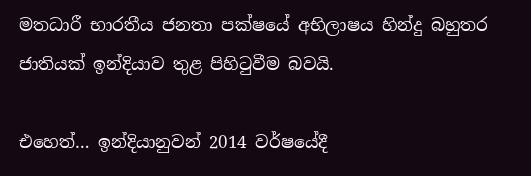මතධාරී භාරතීය ජනතා පක්ෂයේ අභිලාෂය හින්දු බහුතර ජාතියක් ඉන්දියාව තුළ පිහිටුවීම බවයි.

එහෙත්… ඉන්දියානුවන් 2014 වර්ෂයේදී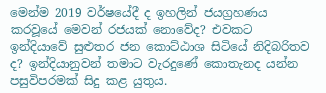මෙන්ම 2019 වර්ෂයේදී ද ඉහලින් ජයග්‍රහණය කරවූයේ මෙවන් රජයක් නොවේද? එවකට ඉන්දියාවේ සුළුතර ජන කොට්ඨාශ සිටියේ නිදිබරිතව ද? ඉන්දියානුවන් තමාට වැරදුණේ කොතැනද යන්න පසුවිපරමක් සිදු කළ යුතුය.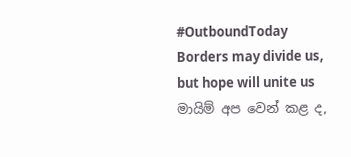#OutboundToday
Borders may divide us, but hope will unite us
මායිම් අප වෙන් කළ ද,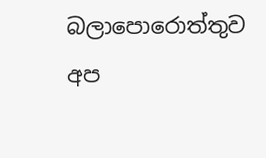බලාපොරොත්තුව අප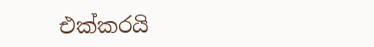එක්කරයි